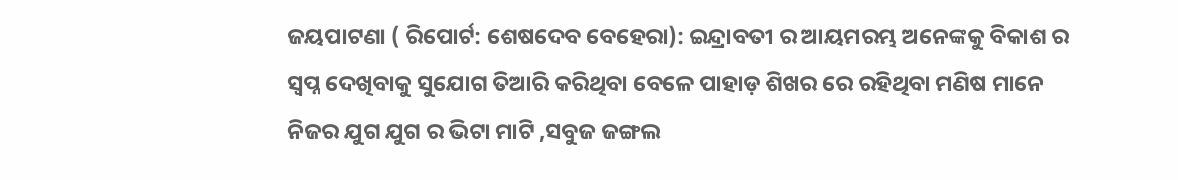ଜୟପାଟଣା ( ରିପୋର୍ଟ: ଶେଷଦେବ ବେହେରା): ଇନ୍ଦ୍ରାବତୀ ର ଆୟମରମ୍ଭ ଅନେଙ୍କକୁ ବିକାଶ ର ସ୍ବପ୍ନ ଦେଖିବାକୁ ସୁଯୋଗ ତିଆରି କରିଥିବା ବେଳେ ପାହାଡ଼ ଶିଖର ରେ ରହିଥିବା ମଣିଷ ମାନେ ନିଜର ଯୁଗ ଯୁଗ ର ଭିଟା ମାଟି ,ସବୁଜ ଜଙ୍ଗଲ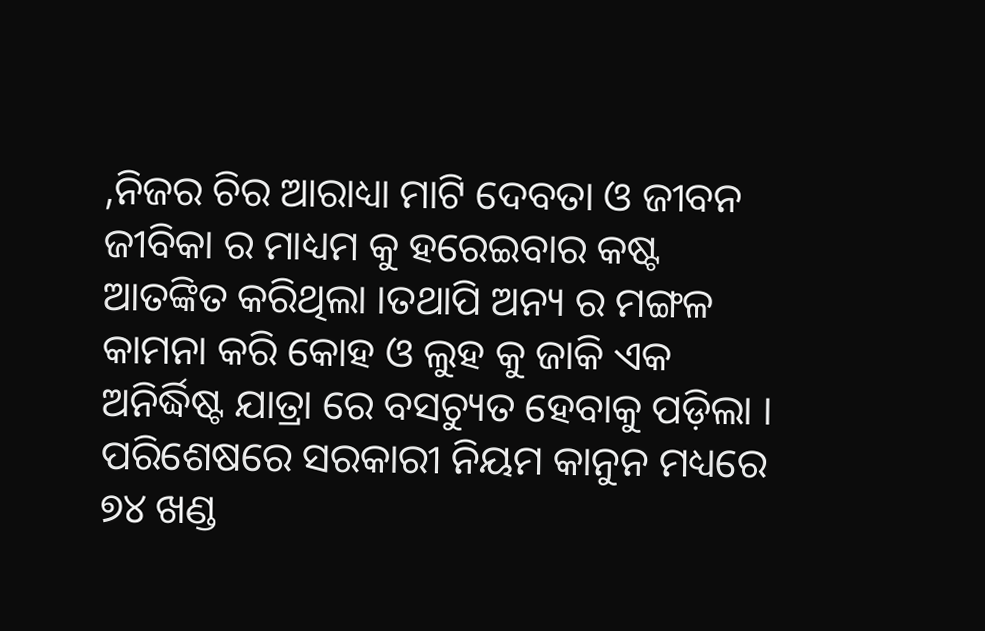,ନିଜର ଚିର ଆରାଧ୍ୟା ମାଟି ଦେବତା ଓ ଜୀବନ ଜୀବିକା ର ମାଧ୍ୟମ କୁ ହରେଇବାର କଷ୍ଟ ଆତଙ୍କିତ କରିଥିଲା ।ତଥାପି ଅନ୍ୟ ର ମଙ୍ଗଳ କାମନା କରି କୋହ ଓ ଲୁହ କୁ ଜାକି ଏକ ଅନିର୍ଦ୍ଧିଷ୍ଟ ଯାତ୍ରା ରେ ବସଚ୍ୟୁତ ହେବାକୁ ପଡ଼ିଲା । ପରିଶେଷରେ ସରକାରୀ ନିୟମ କାନୁନ ମଧ୍ୟରେ ୭୪ ଖଣ୍ଡ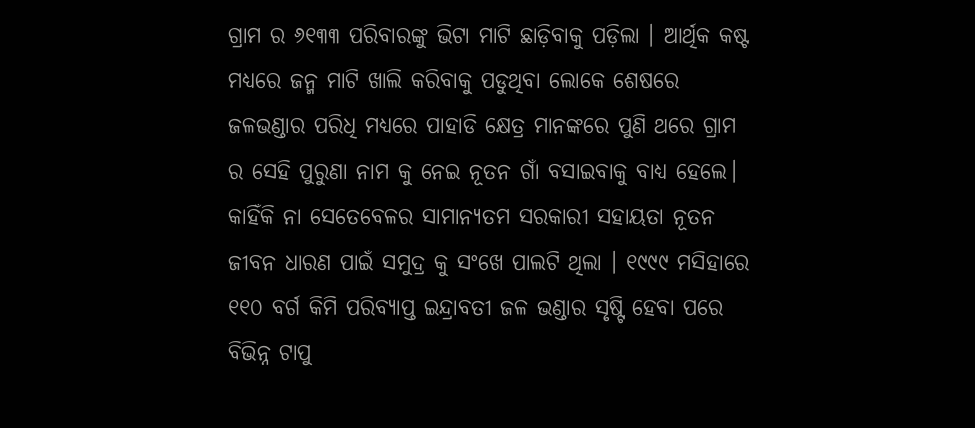ଗ୍ରାମ ର ୬୧୩୩ ପରିବାରଙ୍କୁ ଭିଟା ମାଟି ଛାଡ଼ିବାକୁ ପଡ଼ିଲା । ଆର୍ଥିକ କଷ୍ଟ ମଧ୍ୟରେ ଜନ୍ମ ମାଟି ଖାଲି କରିବାକୁ ପଡୁଥିବା ଲୋକେ ଶେଷରେ ଜଳଭଣ୍ଡାର ପରିଧି ମଧ୍ୟରେ ପାହାଡି କ୍ଷେତ୍ର ମାନଙ୍କରେ ପୁଣି ଥରେ ଗ୍ରାମ ର ସେହି ପୁରୁଣା ନାମ କୁ ନେଇ ନୂତନ ଗାଁ ବସାଇବାକୁ ବାଧ୍ୟ ହେଲେ। କାହିଁକି ନା ସେତେବେଳର ସାମାନ୍ୟତମ ସରକାରୀ ସହାୟତା ନୂତନ ଜୀବନ ଧାରଣ ପାଇଁ ସମୁଦ୍ର କୁ ସଂଖେ ପାଲଟି ଥିଲା । ୧୯୯୯ ମସିହାରେ ୧୧୦ ବର୍ଗ କିମି ପରିବ୍ୟାପ୍ତ ଇନ୍ଦ୍ରାବତୀ ଜଳ ଭଣ୍ଡାର ସୃଷ୍ଟି ହେବା ପରେ ବିଭିନ୍ନ ଟାପୁ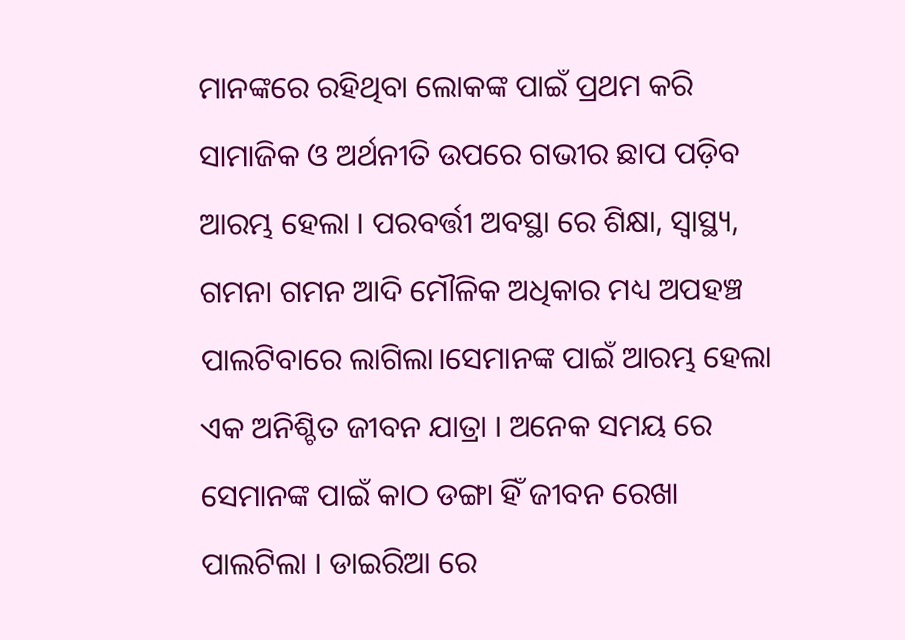ମାନଙ୍କରେ ରହିଥିବା ଲୋକଙ୍କ ପାଇଁ ପ୍ରଥମ କରି ସାମାଜିକ ଓ ଅର୍ଥନୀତି ଉପରେ ଗଭୀର ଛାପ ପଡ଼ିବ ଆରମ୍ଭ ହେଲା । ପରବର୍ତ୍ତୀ ଅବସ୍ଥା ରେ ଶିକ୍ଷା, ସ୍ଵାସ୍ଥ୍ୟ, ଗମନା ଗମନ ଆଦି ମୌଳିକ ଅଧିକାର ମଧ୍ୟ ଅପହଞ୍ଚ ପାଲଟିବାରେ ଲାଗିଲା।ସେମାନଙ୍କ ପାଇଁ ଆରମ୍ଭ ହେଲା ଏକ ଅନିଶ୍ଚିତ ଜୀବନ ଯାତ୍ରା । ଅନେକ ସମୟ ରେ ସେମାନଙ୍କ ପାଇଁ କାଠ ଡଙ୍ଗା ହିଁ ଜୀବନ ରେଖା ପାଲଟିଲା । ଡାଇରିଆ ରେ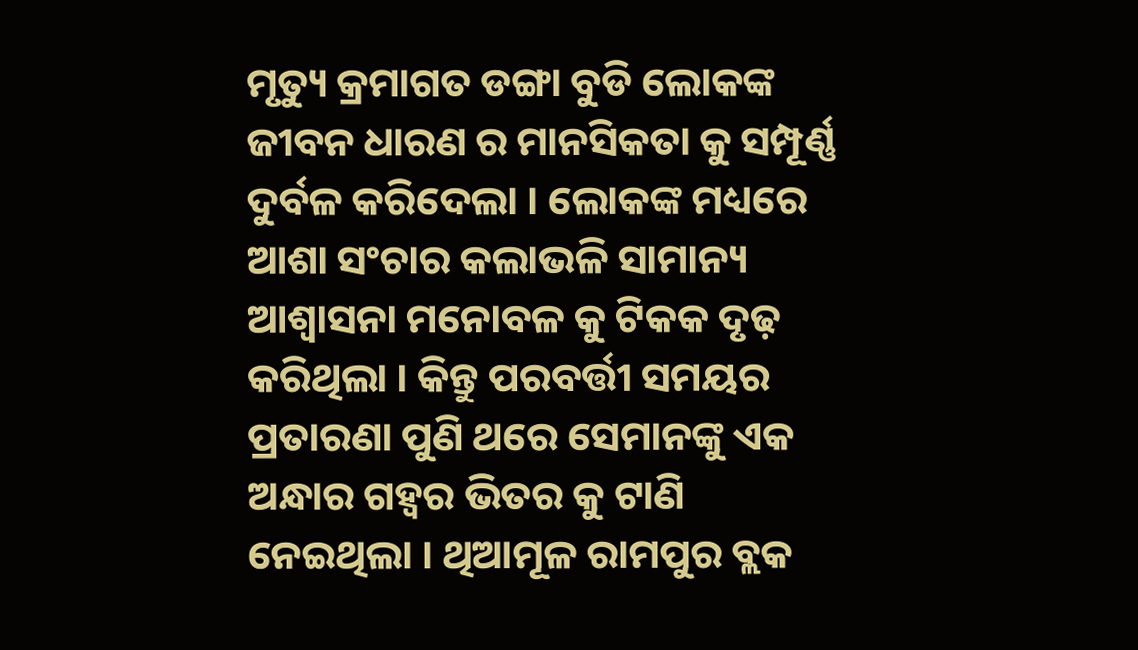ମୃତ୍ୟୁ କ୍ରମାଗତ ଡଙ୍ଗା ବୁଡି ଲୋକଙ୍କ ଜୀବନ ଧାରଣ ର ମାନସିକତା କୁ ସମ୍ପୂର୍ଣ୍ଣ ଦୁର୍ବଳ କରିଦେଲା । ଲୋକଙ୍କ ମଧ୍ୟରେ ଆଶା ସଂଚାର କଲାଭଳି ସାମାନ୍ୟ ଆଶ୍ଵାସନା ମନୋବଳ କୁ ଟିକକ ଦୃଢ଼ କରିଥିଲା । କିନ୍ତୁ ପରବର୍ତ୍ତୀ ସମୟର ପ୍ରତାରଣା ପୁଣି ଥରେ ସେମାନଙ୍କୁ ଏକ ଅନ୍ଧାର ଗହ୍ଵର ଭିତର କୁ ଟାଣି ନେଇଥିଲା । ଥିଆମୂଳ ରାମପୁର ବ୍ଲକ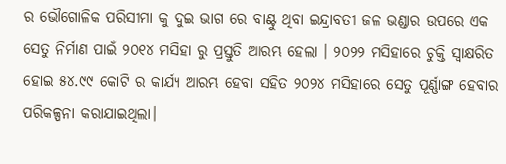ର ଭୌଗୋଳିକ ପରିସୀମା କୁ ଦୁଇ ଭାଗ ରେ ବାଣ୍ଟୁ ଥିବା ଇନ୍ଦ୍ରାବତୀ ଜଳ ଭଣ୍ଡାର ଉପରେ ଏକ ସେତୁ ନିର୍ମାଣ ପାଇଁ ୨୦୧୪ ମସିହା ରୁ ପ୍ରସ୍ତୁତି ଆରମ୍ଭ ହେଲା । ୨୦୨୨ ମସିହାରେ ଚୁକ୍ତି ସ୍ବାକ୍ଷରିତ ହୋଇ ୫୪.୯୯ କୋଟି ର କାର୍ଯ୍ୟ ଆରମ୍ଭ ହେବା ସହିତ ୨୦୨୪ ମସିହାରେ ସେତୁ ପୂର୍ଣ୍ଣାଙ୍ଗ ହେବାର ପରିକଳ୍ପନା କରାଯାଇଥିଲା।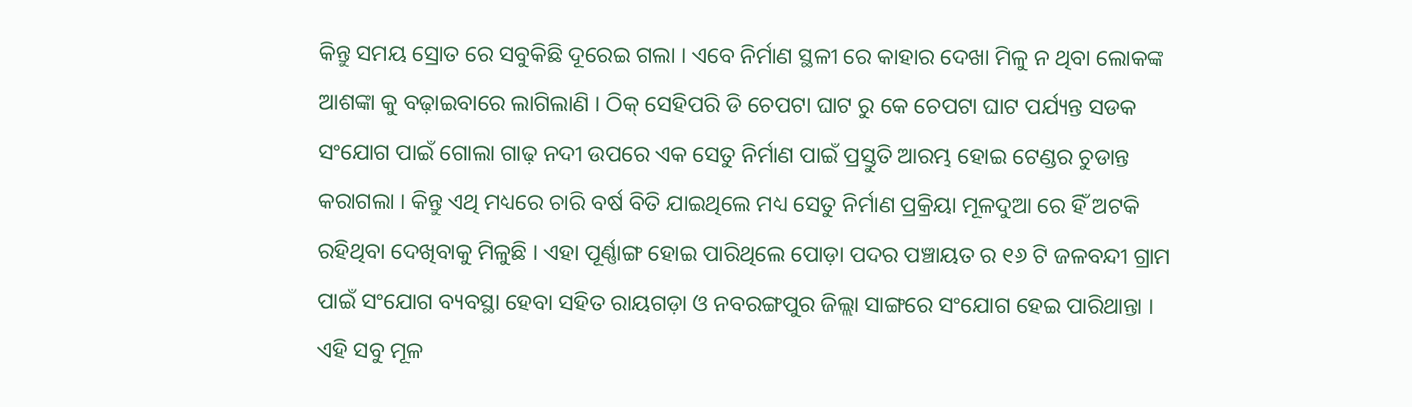କିନ୍ତୁ ସମୟ ସ୍ରୋତ ରେ ସବୁକିଛି ଦୂରେଇ ଗଲା । ଏବେ ନିର୍ମାଣ ସ୍ଥଳୀ ରେ କାହାର ଦେଖା ମିଳୁ ନ ଥିବା ଲୋକଙ୍କ ଆଶଙ୍କା କୁ ବଢ଼ାଇବାରେ ଲାଗିଲାଣି । ଠିକ୍ ସେହିପରି ଡି ଚେପଟା ଘାଟ ରୁ କେ ଚେପଟା ଘାଟ ପର୍ଯ୍ୟନ୍ତ ସଡକ ସଂଯୋଗ ପାଇଁ ଗୋଲା ଗାଢ଼ ନଦୀ ଉପରେ ଏକ ସେତୁ ନିର୍ମାଣ ପାଇଁ ପ୍ରସ୍ତୁତି ଆରମ୍ଭ ହୋଇ ଟେଣ୍ଡର ଚୁଡାନ୍ତ କରାଗଲା । କିନ୍ତୁ ଏଥି ମଧ୍ୟରେ ଚାରି ବର୍ଷ ବିତି ଯାଇଥିଲେ ମଧ୍ୟ ସେତୁ ନିର୍ମାଣ ପ୍ରକ୍ରିୟା ମୂଳଦୁଆ ରେ ହିଁ ଅଟକି ରହିଥିବା ଦେଖିବାକୁ ମିଳୁଛି । ଏହା ପୂର୍ଣ୍ଣାଙ୍ଗ ହୋଇ ପାରିଥିଲେ ପୋଡ଼ା ପଦର ପଞ୍ଚାୟତ ର ୧୬ ଟି ଜଳବନ୍ଦୀ ଗ୍ରାମ ପାଇଁ ସଂଯୋଗ ବ୍ୟବସ୍ଥା ହେବା ସହିତ ରାୟଗଡ଼ା ଓ ନବରଙ୍ଗପୁର ଜିଲ୍ଲା ସାଙ୍ଗରେ ସଂଯୋଗ ହେଇ ପାରିଥାନ୍ତା । ଏହି ସବୁ ମୂଳ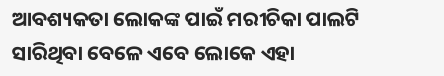ଆବଶ୍ୟକତା ଲୋକଙ୍କ ପାଇଁ ମରୀଚିକା ପାଲଟି ସାରିଥିବା ବେଳେ ଏବେ ଲୋକେ ଏହା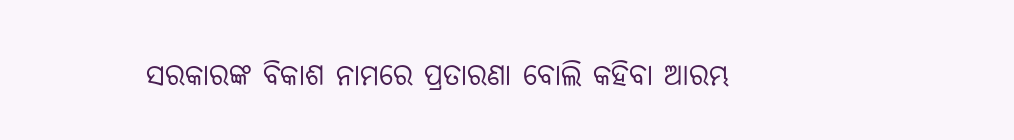ସରକାରଙ୍କ ବିକାଶ ନାମରେ ପ୍ରତାରଣା ବୋଲି କହିବା ଆରମ୍ଭ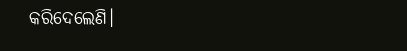କରିଦେଲେଣି।